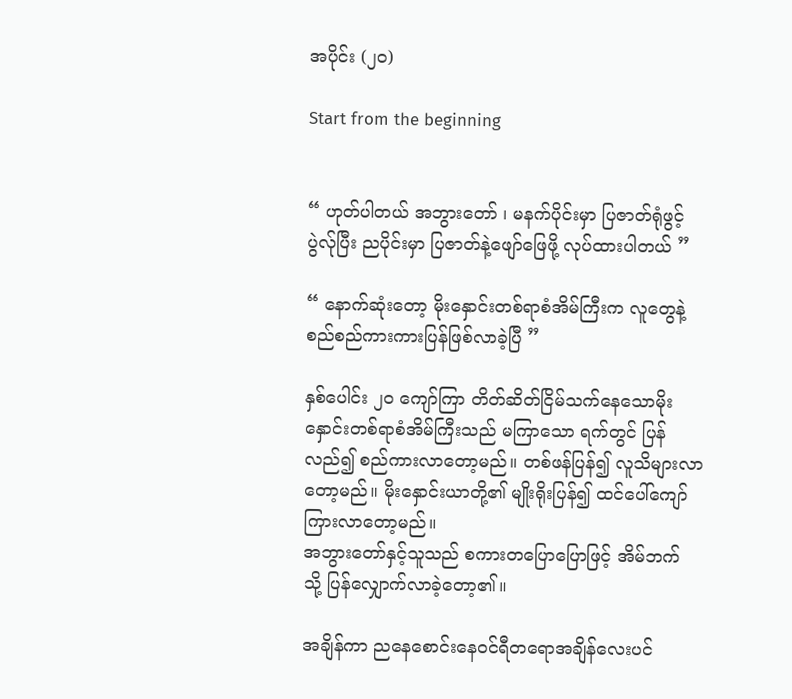အပိုင်း (၂၀)

Start from the beginning


“ ဟုတ်ပါတယ် အဘွားတော် ၊ မနက်ပိုင်းမှာ ပြဇာတ်ရုံဖွင့်ပွဲလ်ုပြီး ညပိုင်းမှာ ပြဇာတ်နဲ့ဖျော်ဖြေဖို့ လုပ်ထားပါတယ် ”

“ နောက်ဆုံးတော့ မိုးနှောင်းတစ်ရာစံအိမ်ကြီးက လူတွေနဲ့စည်စည်ကားကားပြန်ဖြစ်လာခဲ့ပြီ ”

နှစ်ပေါင်း ၂၀ ကျော်ကြာ တိတ်ဆိတ်ငြိမ်သက်နေသောမိုးနှောင်းတစ်ရာစံအိမ်ကြီးသည် မကြာသော ရက်တွင် ပြန်လည်၍ စည်ကားလာတော့မည်။ တစ်ဖန်ပြန်၍ လူသိများလာတော့မည်။ မိုးနှောင်းယာတို့၏ မျိုးရိုးပြန်၍ ထင်ပေါ်ကျော်ကြားလာတော့မည်။
အဘွားတော်နှင့်သူသည် စကားတပြောပြောဖြင့် အိမ်ဘက် သို့ ပြန်လျှောက်လာခဲ့တော့၏။

အချိန်ကာ ညနေစောင်းနေဝင်ရီတရောအချိန်လေးပင်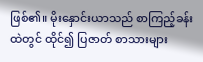ဖြစ်၏။ မိုးနှောင်းယာသည် စာကြည့်ခန်းထဲတွင် ထိုင်၍ ပြဇာတ် စာသားများ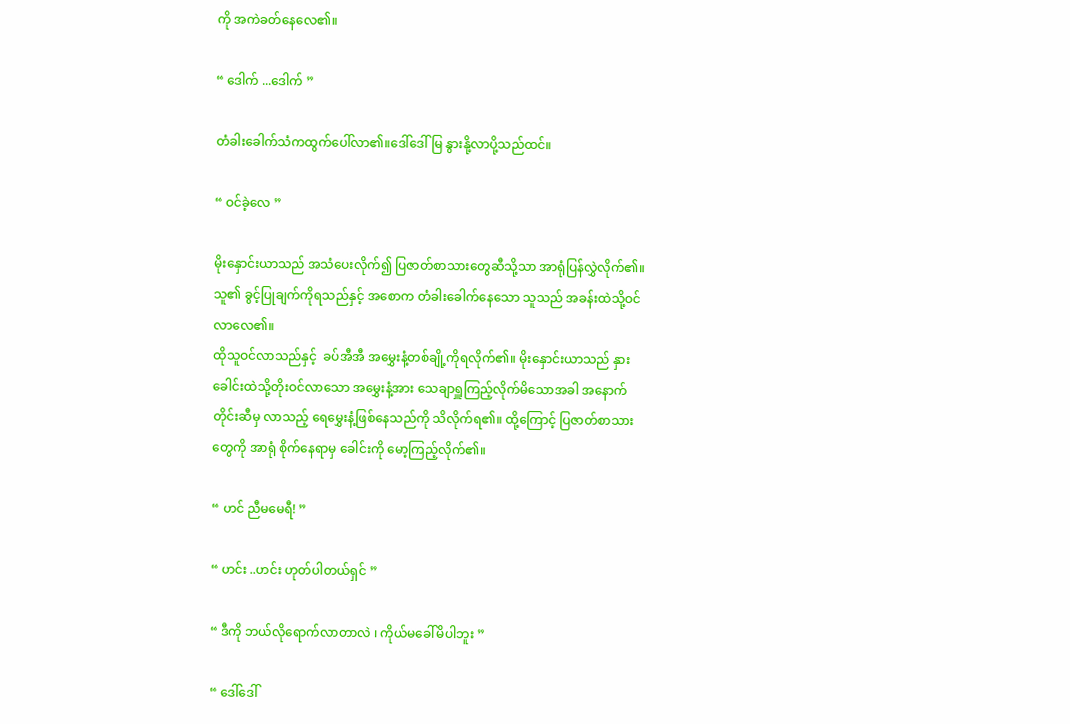ကို အကဲခတ်နေလေ၏။

“ ဒေါက် ...ဒေါက် ”

တံခါးခေါက်သံကထွက်ပေါ်လာ၏။ဒေါ်ဒေါ်မြ နွားနို့လာပို့သည်ထင်။

“ ဝင်ခဲ့လေ ”

မိုးနှောင်းယာသည် အသံပေးလိုက်၍ ပြဇာတ်စာသားတွေဆီသို့သာ အာရုံပြန်လွှဲလိုက်၏။ သူ၏ ခွင့်ပြုချက်ကိုရသည်နှင့် အစောက တံခါးခေါက်နေသော သူသည် အခန်းထဲသို့ဝင်လာလေ၏။
ထိုသူဝင်လာသည်နှင့်  ခပ်အီအီ အမွှေးနံ့တစ်ချို့ကိုရလိုက်၏။ မိုးနှောင်းယာသည် နှားခေါင်းထဲသို့တိုးဝင်လာသော အမွှေးနံ့အား သေချာရှူကြည့်လိုက်မိသောအခါ အနောက်တိုင်းဆီမှ လာသည့် ရေမွှေးနံ့ဖြစ်နေသည်ကို သိလိုက်ရ၏။ ထို့ကြောင့် ပြဇာတ်စာသားတွေကို အာရုံ စိုက်နေရာမှ ခေါင်းကို မော့ကြည့်လိုက်၏။

“ ဟင် ညီမမေရီ! ”

“ ဟင်း ..ဟင်း ဟုတ်ပါတယ်ရှင် ”

“ ဒီကို ဘယ်လိုရောက်လာတာလဲ ၊ ကိုယ်မခေါ်မိပါဘူး ”

“ ဒေါ်ဒေါ်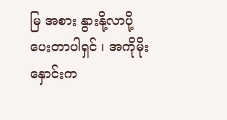မြ အစား နွားနို့လာပို့ပေးတာပါရှင် ၊ အကိုမိုးနှောင်းက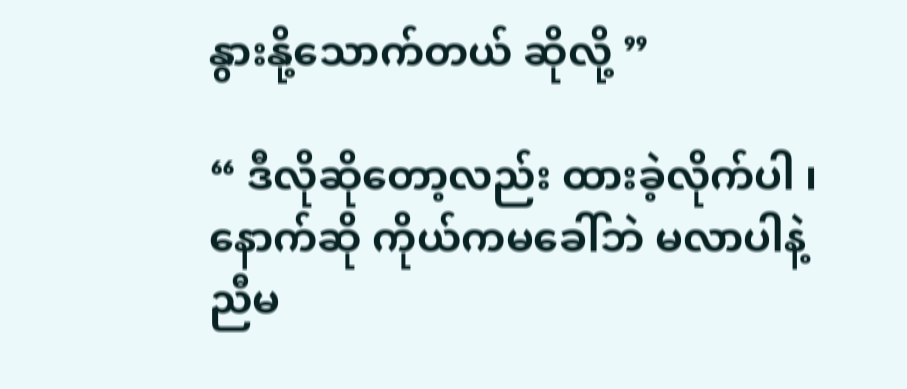နွားနို့သောက်တယ် ‌ဆိုလို့ ”

“ ဒီလိုဆိုတော့လည်း ထားခဲ့လိုက်ပါ ၊ နောက်‌ဆို ကိုယ်ကမခေါ်ဘဲ မလာပါနဲ့ ညီမ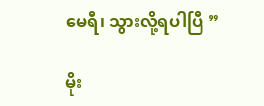မေရီ၊ သွားလို့ရပါပြီ ”

မိုး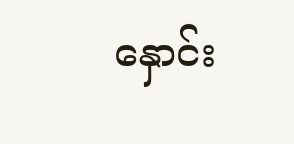နှောင်း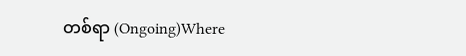တစ်ရာ (Ongoing)Where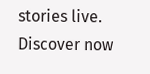stories live. Discover now